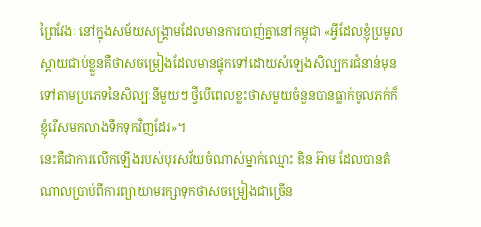ព្រៃវែងៈ នៅក្នុងសម័យសង្គ្រាមដែលមានការបាញ់គ្នានៅកម្ពុជា «អ្វីដែលខ្ញុំប្រមូលស្ពាយជាប់ខ្លួនគឺថាសចម្រៀងដែលមានផ្ទុកទៅដោយសំឡេងសិល្បករជំនាន់មុនទៅតាមប្រភេទនៃសិល្បៈនីមួយៗ ថ្វីបើពេលខ្លះថាសមួយចំនួនបានធ្លាក់ចូលភក់ក៏ខ្ញុំរើសមកលាងទឹកទុកវិញដែរ»។
នេះគឺជាការលើកឡើងរបស់បុរសវ័យចំណាស់ម្នាក់ឈ្មោះ ឌិន អ៊ាម ដែលបានតំណាលប្រាប់ពីការព្យាយាមរក្សាទុកថាសចម្រៀងជាច្រើន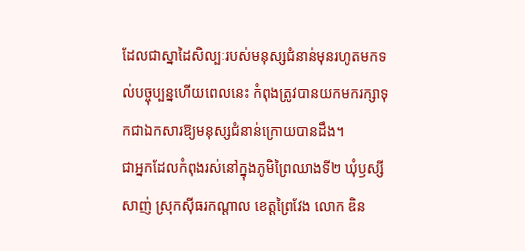ដែលជាស្នាដៃសិល្បៈរបស់មនុស្សជំនាន់មុនរហូតមកទល់បច្ចុប្បន្នហើយពេលនេះ កំពុងត្រូវបានយកមករក្សាទុកជាឯកសារឱ្យមនុស្សជំនាន់ក្រោយបានដឹង។
ជាអ្នកដែលកំពុងរស់នៅក្នុងភូមិព្រៃឈាងទី២ ឃុំឫស្សីសាញ់ ស្រុកស៊ីធរកណ្តាល ខេត្តព្រៃវែង លោក ឌិន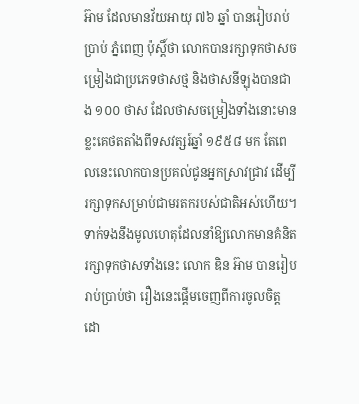អ៊ាម ដែលមានវ័យអាយុ ៧៦ ឆ្នាំ បានរៀបរាប់ប្រាប់ ភ្នំពេញ ប៉ុស្ដិ៍ថា លោកបានរក្សាទុកថាសចម្រៀងជាប្រភេទថាសថ្ម និងថាសនីឡុងបានជាង ១០០ ថាស ដែលថាសចម្រៀងទាំងនោះមានខ្លះគេថតតាំងពីទសវត្សរ៍ឆ្នាំ ១៩៥៨ មក តែពេលនេះលោកបានប្រគល់ជូនអ្នកស្រាវជ្រាវ ដើម្បីរក្សាទុកសម្រាប់ជាមរតករបស់ជាតិអស់ហើយ។
ទាក់ទងនឹងមូលហេតុដែលនាំឱ្យលោកមានគំនិតរក្សាទុកថាសទាំងនេះ លោក ឌិន អ៊ាម បានរៀបរាប់ប្រាប់ថា រឿងនេះផ្ដើមចេញពីការចូលចិត្ដ ដោ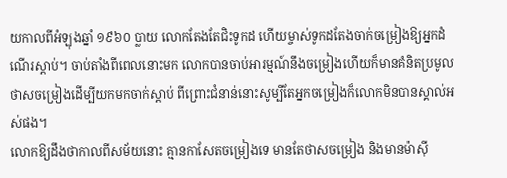យកាលពីអំឡុងឆ្នាំ ១៩៦០ ប្លាយ លោកតែងតែជិះទូកដ ហើយម្ចាស់ទូកដតែងចាក់ចម្រៀងឱ្យអ្នកដំណើរស្តាប់។ ចាប់តាំងពីពេលនោះមក លោកបានចាប់អារម្មណ៍នឹងចម្រៀងហើយក៏មានគំនិតប្រមូលថាសចម្រៀងដើម្បីយកមកចាក់ស្តាប់ ពីព្រោះជំនាន់នោះសូម្បីតែអ្នកចម្រៀងក៏លោកមិនបានស្គាល់អស់ផង។
លោកឱ្យដឹងថាកាលពីសម័យនោះ គ្មានកាសែតចម្រៀងទេ មានតែថាសចម្រៀង និងមានម៉ាស៊ី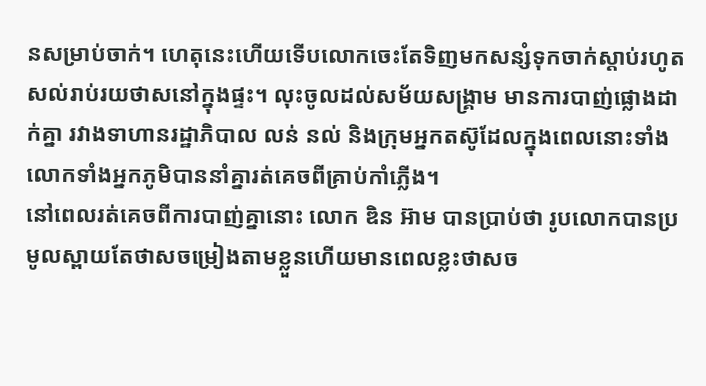នសម្រាប់ចាក់។ ហេតុនេះហើយទើបលោកចេះតែទិញមកសន្សំទុកចាក់ស្តាប់រហូតសល់រាប់រយថាសនៅក្នុងផ្ទះ។ លុះចូលដល់សម័យសង្គ្រាម មានការបាញ់ផ្លោងដាក់គ្នា រវាងទាហានរដ្ឋាភិបាល លន់ នល់ និងក្រុមអ្នកតស៊ូដែលក្នុងពេលនោះទាំងលោកទាំងអ្នកភូមិបាននាំគ្នារត់គេចពីគ្រាប់កាំភ្លើង។
នៅពេលរត់គេចពីការបាញ់គ្នានោះ លោក ឌិន អ៊ាម បានប្រាប់ថា រូបលោកបានប្រមូលស្ពាយតែថាសចម្រៀងតាមខ្លួនហើយមានពេលខ្លះថាសច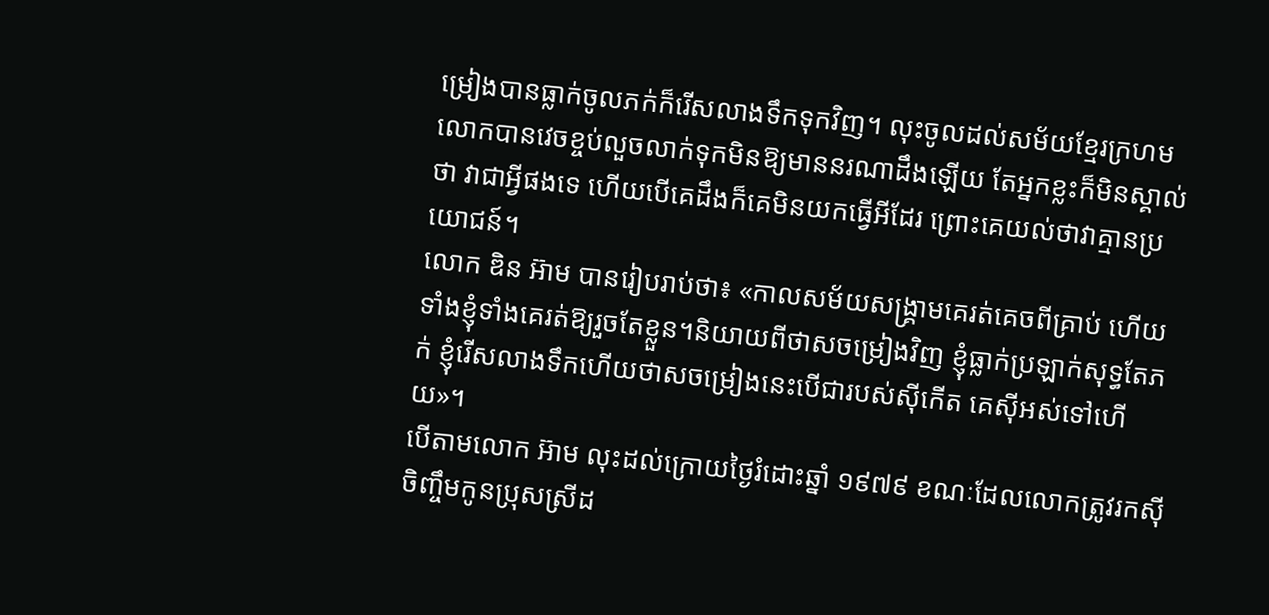ម្រៀងបានធ្លាក់ចូលភក់ក៏រើសលាងទឹកទុកវិញ។ លុះចូលដល់សម័យខ្មែរក្រហម លោកបានវេចខ្ចប់លួចលាក់ទុកមិនឱ្យមាននរណាដឹងឡើយ តែអ្នកខ្លះក៏មិនស្គាល់ថា វាជាអ្វីផងទេ ហើយបើគេដឹងក៏គេមិនយកធ្វើអីដែរ ព្រោះគេយល់ថាវាគ្មានប្រយោជន៍។
លោក ឌិន អ៊ាម បានរៀបរាប់ថា៖ «កាលសម័យសង្គ្រាមគេរត់គេចពីគ្រាប់ ហើយទាំងខ្ញុំទាំងគេរត់ឱ្យរួចតែខ្លួន។និយាយពីថាសចម្រៀងវិញ ខ្ញុំធ្លាក់ប្រឡាក់សុទ្ធតែភក់ ខ្ញុំរើសលាងទឹកហើយថាសចម្រៀងនេះបើជារបស់ស៊ីកើត គេស៊ីអស់ទៅហើយ»។
បើតាមលោក អ៊ាម លុះដល់ក្រោយថ្ងៃរំដោះឆ្នាំ ១៩៧៩ ខណៈដែលលោកត្រូវរកស៊ីចិញ្ចឹមកូនប្រុសស្រីដ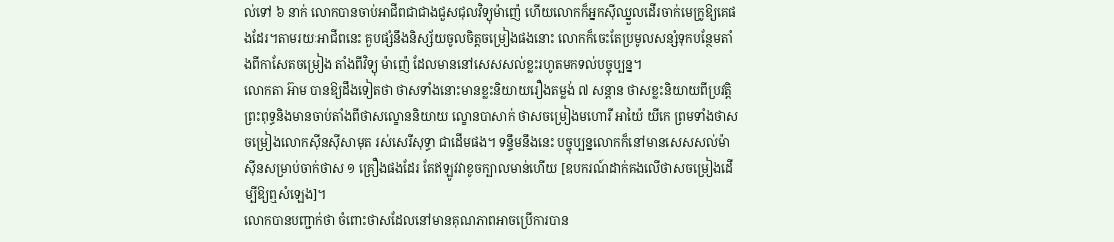ល់ទៅ ៦ នាក់ លោកបានចាប់អាជីពជាជាងជួសជុលវិទ្យុម៉ាញ៉េ ហើយលោកក៏អ្នកស៊ីឈ្នួលដើរចាក់មេក្រូឱ្យគេផងដែរ។តាមរយៈអាជីពនេះ គួបផ្សំនឹងនិស្ស័យចូលចិត្តចម្រៀងផងនោះ លោកក៏ចេះតែប្រមូលសន្សំទុកបន្ថែមតាំងពីកាសែតចម្រៀង តាំងពីវិទ្យុ ម៉ាញ៉េ ដែលមាននៅសេសសល់ខ្លះរហូតមកទល់បច្ចុប្បន្ន។
លោកតា អ៊ាម បានឱ្យដឹងទៀតថា ថាសទាំងនោះមានខ្លះនិយាយរឿងតម្លង់ ៧ សន្តាន ថាសខ្លះនិយាយពីប្រវត្តិព្រះពុទ្ធនិងមានចាប់តាំងពីថាសល្ខោននិយាយ ល្ខោនបាសាក់ ថាសចម្រៀងមហោរី អាយ៉ៃ យីកេ ព្រមទាំងថាសចម្រៀងលោកស៊ីនស៊ីសាមុត រស់សេរីសុទ្ធា ជាដើមផង។ ទន្ទឹមនឹងនេះ បច្ចុប្បន្នលោកក៏នៅមានសេសសល់ម៉ាស៊ីនសម្រាប់ចាក់ថាស ១ គ្រឿងផងដែរ តែឥឡូវវាខូចក្បាលមាន់ហើយ [ឧបករណ៍ដាក់គងលើថាសចម្រៀងដើម្បីឱ្យឮសំឡេង]។
លោកបានបញ្ជាក់ថា ចំពោះថាសដែលនៅមានគុណភាពអាចប្រើការបាន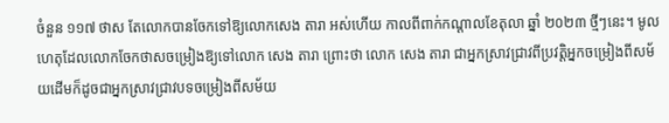ចំនួន ១១៧ ថាស តែលោកបានចែកទៅឱ្យលោកសេង តារា អស់ហើយ កាលពីពាក់កណ្តាលខែតុលា ឆ្នាំ ២០២៣ ថ្មីៗនេះ។ មូលហេតុដែលលោកចែកថាសចម្រៀងឱ្យទៅលោក សេង តារា ព្រោះថា លោក សេង តារា ជាអ្នកស្រាវជ្រាវពីប្រវត្តិអ្នកចម្រៀងពីសម័យដើមក៏ដូចជាអ្នកស្រាវជ្រាវបទចម្រៀងពីសម័យ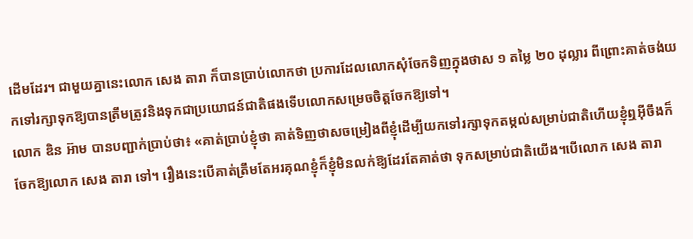ដើមដែរ។ ជាមួយគ្នានេះលោក សេង តារា ក៏បានប្រាប់លោកថា ប្រការដែលលោកសុំចែកទិញក្នុងថាស ១ តម្លៃ ២០ ដុល្លារ ពីព្រោះគាត់ចង់យកទៅរក្សាទុកឱ្យបានត្រឹមត្រូវនិងទុកជាប្រយោជន៍ជាតិផងទើបលោកសម្រេចចិត្តចែកឱ្យទៅ។
លោក ឌិន អ៊ាម បានបញ្ជាក់ប្រាប់ថា៖ «គាត់ប្រាប់ខ្ញុំថា គាត់ទិញថាសចម្រៀងពីខ្ញុំដើម្បីយកទៅរក្សាទុកតម្កល់សម្រាប់ជាតិហើយខ្ញុំឮអ៊ីចឹងក៏ចែកឱ្យលោក សេង តារា ទៅ។ រឿងនេះបើគាត់ត្រឹមតែអរគុណខ្ញុំក៏ខ្ញុំមិនលក់ឱ្យដែរតែគាត់ថា ទុកសម្រាប់ជាតិយើង។បើលោក សេង តារា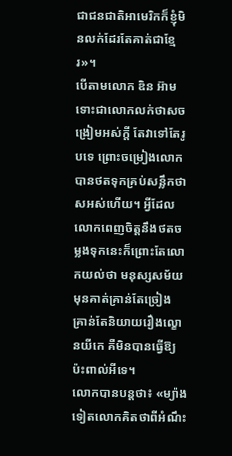ជាជនជាតិអាមេរិកក៏ខ្ញុំមិនលក់ដែរតែគាត់ជាខ្មែរ»។
បើតាមលោក ឌិន អ៊ាម ទោះជាលោកលក់ថាសចង្រៀមអស់ក្តី តែវាទៅតែរូបទេ ព្រោះចម្រៀងលោកបានថតទុកគ្រប់សន្លឹកថាសអស់ហើយ។ អ្វីដែលលោកពេញចិត្តនឹងថតចម្លងទុកនេះក៏ព្រោះតែលោកយល់ថា មនុស្សសម័យមុនគាត់គ្រាន់តែច្រៀង គ្រាន់តែនិយាយរឿងល្ខោនយីកេ គឺមិនបានធ្វើឱ្យប៉ះពាល់អីទេ។
លោកបានបន្ដថា៖ «ម្យ៉ាងទៀតលោកគិតថាពីអំណឹះ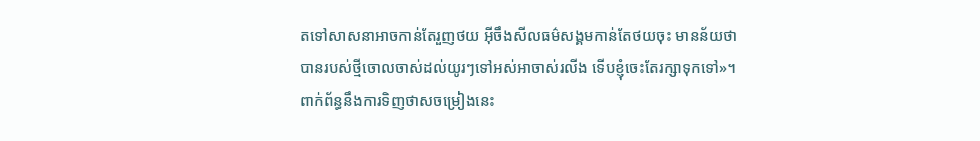តទៅសាសនាអាចកាន់តែរួញថយ អ៊ីចឹងសីលធម៌សង្គមកាន់តែថយចុះ មានន័យថា បានរបស់ថ្មីចោលចាស់ដល់យូរៗទៅអស់អាចាស់រលីង ទើបខ្ញុំចេះតែរក្សាទុកទៅ»។
ពាក់ព័ន្ធនឹងការទិញថាសចម្រៀងនេះ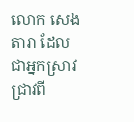លោក សេង តារា ដែលជាអ្នកស្រាវជ្រាវពី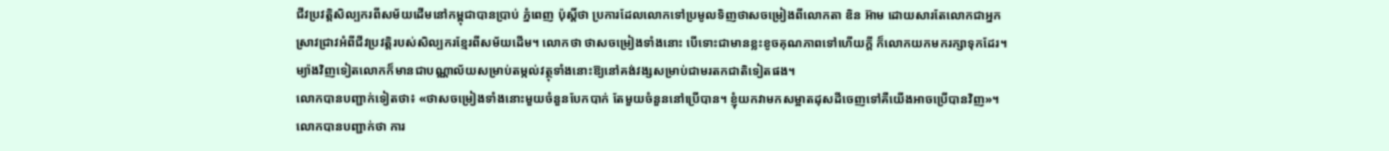ជីវប្រវត្តិសិល្បករពីសម័យដើមនៅកម្ពុជាបានប្រាប់ ភ្នំពេញ ប៉ុស្តិ៍ថា ប្រការដែលលោកទៅប្រមូលទិញថាសចម្រៀងពីលោកតា ឌិន អ៊ាម ដោយសារតែលោកជាអ្នកស្រាវជ្រាវអំពីជីវប្រវត្តិរបស់សិល្បករខ្មែរពីសម័យដើម។ លោកថា ថាសចម្រៀងទាំងនោះ បើទោះជាមានខ្លះខូចគុណភាពទៅហើយក្តី ក៏លោកយកមករក្សាទុកដែរ។ម្យ៉ាងវិញទៀតលោកក៏មានជាបណ្ណាល័យសម្រាប់តម្កល់វត្ថុទាំងនោះឱ្យនៅគង់វង្សសម្រាប់ជាមរតកជាតិទៀតផង។
លោកបានបញ្ជាក់ទៀតថា៖ «ថាសចម្រៀងទាំងនោះមួយចំនួនបែកបាក់ តែមួយចំនួននៅប្រើបាន។ ខ្ញុំយកវាមកសម្អាតដុសដីចេញទៅគឺយើងអាចប្រើបានវិញ»។ លោកបានបញ្ជាក់ថា ការ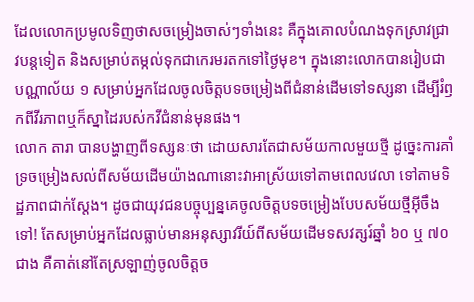ដែលលោកប្រមូលទិញថាសចម្រៀងចាស់ៗទាំងនេះ គឺក្នុងគោលបំណងទុកស្រាវជ្រាវបន្តទៀត និងសម្រាប់តម្កល់ទុកជាកេរមរតកទៅថ្ងៃមុខ។ ក្នុងនោះលោកបានរៀបជាបណ្ណាល័យ ១ សម្រាប់អ្នកដែលចូលចិត្តបទចម្រៀងពីជំនាន់ដើមទៅទស្សនា ដើម្បីរំឭកពីវីរភាពឬក៏ស្នាដៃរបស់កវីជំនាន់មុនផង។
លោក តារា បានបង្ហាញពីទស្សនៈថា ដោយសារតែជាសម័យកាលមួយថ្មី ដូច្នេះការគាំទ្រចម្រៀងសល់ពីសម័យដើមយ៉ាងណានោះវាអាស្រ័យទៅតាមពេលវេលា ទៅតាមទិដ្ឋភាពជាក់ស្តែង។ ដូចជាយុវជនបច្ចុប្បន្នគេចូលចិត្តបទចម្រៀងបែបសម័យថ្មីអ៊ីចឹងទៅ! តែសម្រាប់អ្នកដែលធ្លាប់មានអនុស្សាវរីយ៍ពីសម័យដើមទសវត្សរ៍ឆ្នាំ ៦០ ឬ ៧០ ជាង គឺគាត់នៅតែស្រឡាញ់ចូលចិត្តច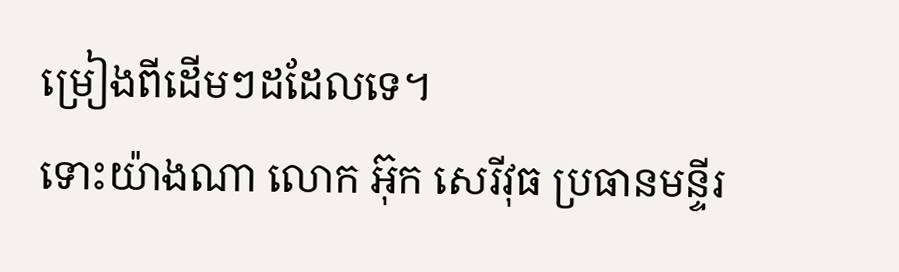ម្រៀងពីដើមៗដដែលទេ។
ទោះយ៉ាងណា លោក អ៊ុក សេរីវុធ ប្រធានមន្ទីរ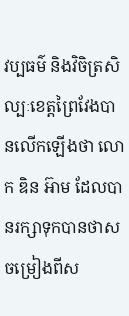វប្បធម៌ និងវិចិត្រសិល្បៈខេត្តព្រៃវែងបានលើកឡើងថា លោក ឌិន អ៊ាម ដែលបានរក្សាទុកបានថាសចម្រៀងពីស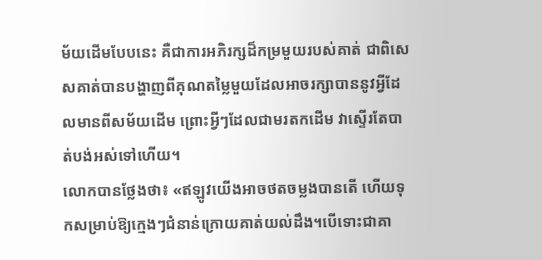ម័យដើមបែបនេះ គឺជាការអភិរក្សដ៏កម្រមួយរបស់គាត់ ជាពិសេសគាត់បានបង្ហាញពីគុណតម្លៃមួយដែលអាចរក្សាបាននូវអ្វីដែលមានពីសម័យដើម ព្រោះអ្វីៗដែលជាមរតកដើម វាស្ទើរតែបាត់បង់អស់ទៅហើយ។
លោកបានថ្លែងថា៖ «ឥឡូវយើងអាចថតចម្លងបានតើ ហើយទុកសម្រាប់ឱ្យក្មេងៗជំនាន់ក្រោយគាត់យល់ដឹង។បើទោះជាគា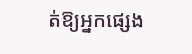ត់ឱ្យអ្នកផ្សេង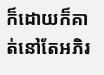ក៏ដោយក៏គាត់នៅតែអភិរ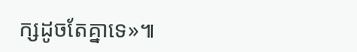ក្សដូចតែគ្នាទេ»៕